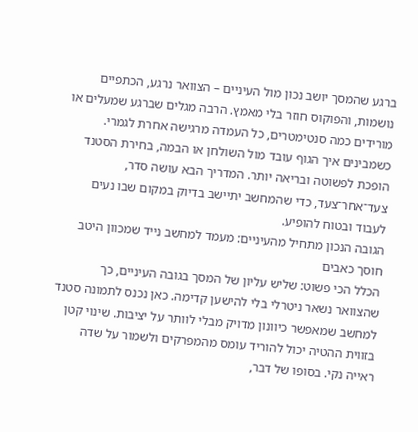ברגע שהמסך יושב נכון מול העיניים – הצוואר נרגע, הכתפיים נושמות, והפוקוס חוזר בלי מאמץ. הרבה מגלים שברגע שמעלים או מורידים כמה סנטימטרים, כל העמדה מרגישה אחרת לגמרי. כשמבינים איך הגוף עובד מול השולחן או הבמה, בחירת הסטנד הופכת לפשוטה ובריאה יותר. המדריך הבא עושה סדר, צעד־אחר־צעד, כדי שהמחשב יתיישב בדיוק במקום שבו נעים לעבוד ובטוח להופיע.
הגובה הנכון מתחיל מהעיניים: מעמד למחשב נייד שמכוון היטב חוסך כאבים
הכלל הכי פשוט: שליש עליון של המסך בגובה העיניים, כך שהצוואר נשאר ניטרלי בלי להישען קדימה. כאן נכנס לתמונה סטנד למחשב שמאפשר כיוונון מדויק מבלי לוותר על יציבות. שינוי קטן בזווית ההטיה יכול להוריד עומס מהמפרקים ולשמור על שדה ראייה נקי. בסופו של דבר,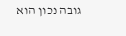גובה נכון הוא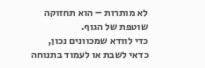לא מותרות – הוא תחזוקה שוטפת של הגוף.
כדי לוודא שמכוונים נכון, כדאי לשבת או לעמוד בתנוחה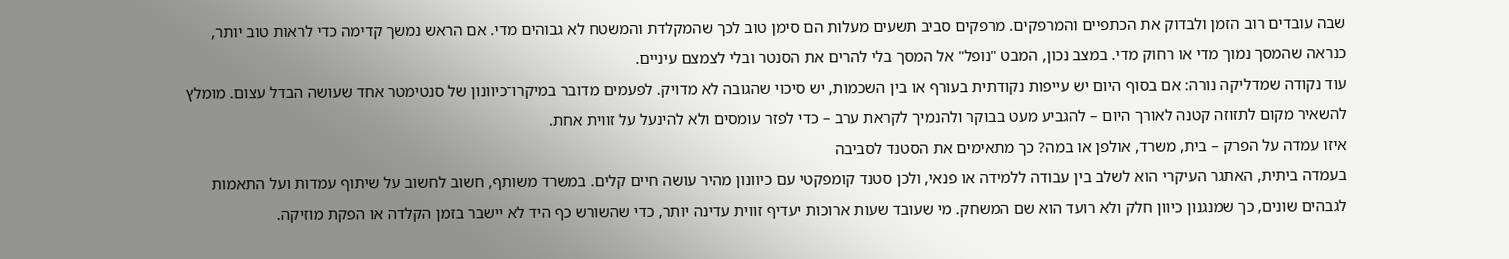שבה עובדים רוב הזמן ולבדוק את הכתפיים והמרפקים. מרפקים סביב תשעים מעלות הם סימן טוב לכך שהמקלדת והמשטח לא גבוהים מדי. אם הראש נמשך קדימה כדי לראות טוב יותר, כנראה שהמסך נמוך מדי או רחוק מדי. במצב נכון, המבט "נופל" אל המסך בלי להרים את הסנטר ובלי לצמצם עיניים.
עוד נקודה שמדליקה נורה: אם בסוף היום יש עייפות נקודתית בעורף או בין השכמות, יש סיכוי שהגובה לא מדויק. לפעמים מדובר במיקרו־כיוונון של סנטימטר אחד שעושה הבדל עצום. מומלץ להשאיר מקום לתזוזה קטנה לאורך היום – להגביע מעט בבוקר ולהנמיך לקראת ערב – כדי לפזר עומסים ולא להינעל על זווית אחת.
איזו עמדה על הפרק – בית, משרד, אולפן או במה? כך מתאימים את הסטנד לסביבה
בעמדה ביתית, האתגר העיקרי הוא לשלב בין עבודה ללמידה או פנאי, ולכן סטנד קומפקטי עם כיוונון מהיר עושה חיים קלים. במשרד משותף, חשוב לחשוב על שיתוף עמדות ועל התאמות לגבהים שונים, כך שמנגנון כיוון חלק ולא רועד הוא שם המשחק. מי שעובד שעות ארוכות יעדיף זווית עדינה יותר, כדי שהשורש כף היד לא יישבר בזמן הקלדה או הפקת מוזיקה.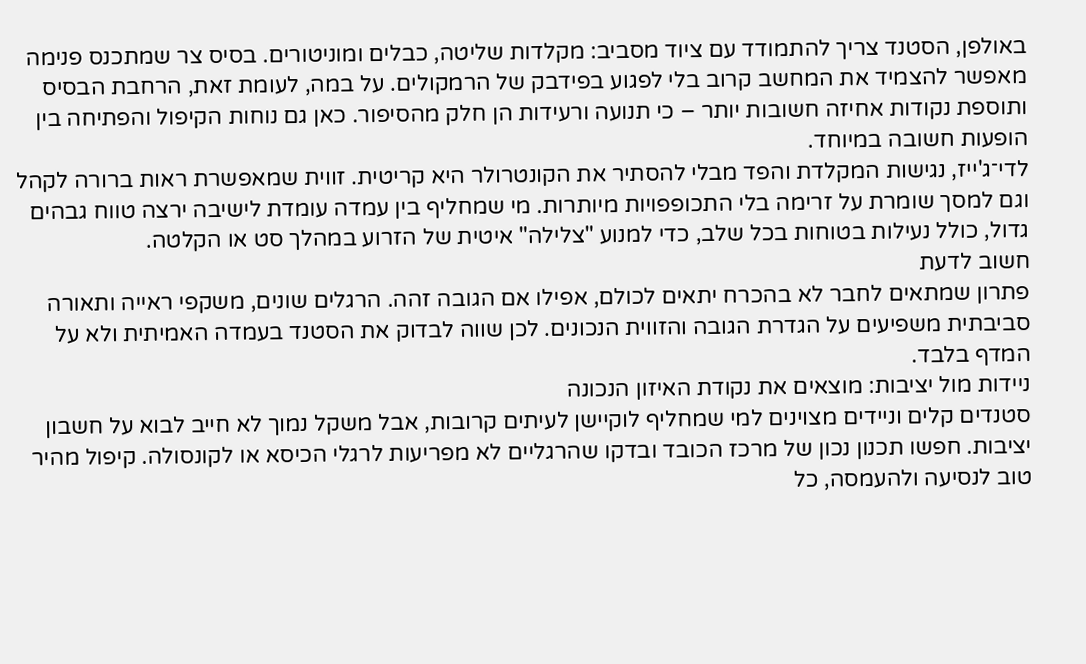באולפן, הסטנד צריך להתמודד עם ציוד מסביב: מקלדות שליטה, כבלים ומוניטורים. בסיס צר שמתכנס פנימה מאפשר להצמיד את המחשב קרוב בלי לפגוע בפידבק של הרמקולים. על במה, לעומת זאת, הרחבת הבסיס ותוספת נקודות אחיזה חשובות יותר – כי תנועה ורעידות הן חלק מהסיפור. כאן גם נוחות הקיפול והפתיחה בין הופעות חשובה במיוחד.
לדי־ג'ייז, נגישות המקלדת והפד מבלי להסתיר את הקונטרולר היא קריטית. זווית שמאפשרת ראות ברורה לקהל וגם למסך שומרת על זרימה בלי התכופפויות מיותרות. מי שמחליף בין עמדה עומדת לישיבה ירצה טווח גבהים גדול, כולל נעילות בטוחות בכל שלב, כדי למנוע "צלילה" איטית של הזרוע במהלך סט או הקלטה.
חשוב לדעת
פתרון שמתאים לחבר לא בהכרח יתאים לכולם, אפילו אם הגובה זהה. הרגלים שונים, משקפי ראייה ותאורה סביבתית משפיעים על הגדרת הגובה והזווית הנכונים. לכן שווה לבדוק את הסטנד בעמדה האמיתית ולא על המדף בלבד.
ניידות מול יציבות: מוצאים את נקודת האיזון הנכונה
סטנדים קלים וניידים מצוינים למי שמחליף לוקיישן לעיתים קרובות, אבל משקל נמוך לא חייב לבוא על חשבון יציבות. חפשו תכנון נכון של מרכז הכובד ובדקו שהרגליים לא מפריעות לרגלי הכיסא או לקונסולה. קיפול מהיר טוב לנסיעה ולהעמסה, כל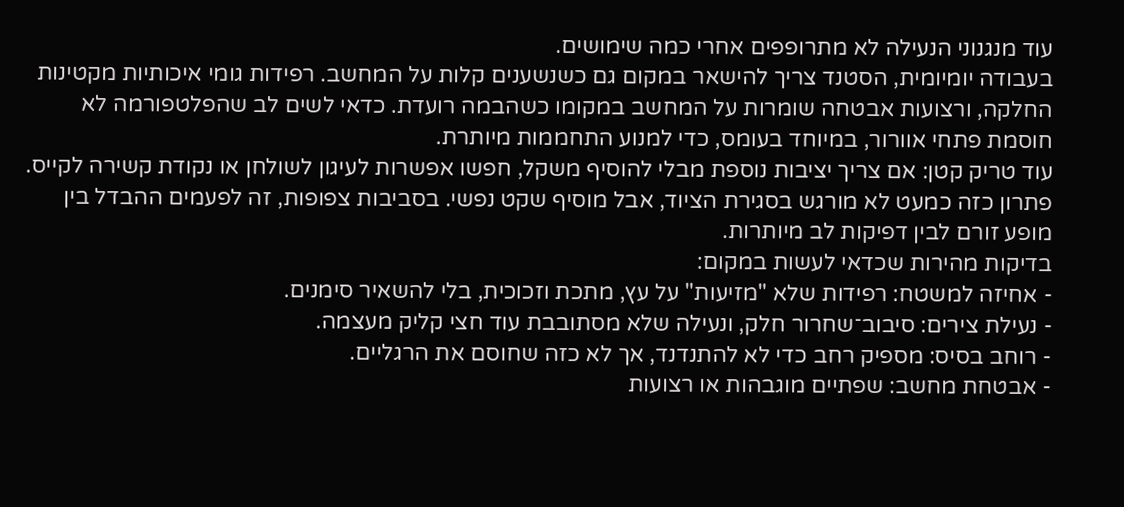עוד מנגנוני הנעילה לא מתרופפים אחרי כמה שימושים.
בעבודה יומיומית, הסטנד צריך להישאר במקום גם כשנשענים קלות על המחשב. רפידות גומי איכותיות מקטינות החלקה, ורצועות אבטחה שומרות על המחשב במקומו כשהבמה רועדת. כדאי לשים לב שהפלטפורמה לא חוסמת פתחי אוורור, במיוחד בעומס, כדי למנוע התחממות מיותרת.
עוד טריק קטן: אם צריך יציבות נוספת מבלי להוסיף משקל, חפשו אפשרות לעיגון לשולחן או נקודת קשירה לקייס. פתרון כזה כמעט לא מורגש בסגירת הציוד, אבל מוסיף שקט נפשי. בסביבות צפופות, זה לפעמים ההבדל בין מופע זורם לבין דפיקות לב מיותרות.
בדיקות מהירות שכדאי לעשות במקום:
- אחיזה למשטח: רפידות שלא "מזיעות" על עץ, מתכת וזכוכית, בלי להשאיר סימנים.
- נעילת צירים: סיבוב־שחרור חלק, ונעילה שלא מסתובבת עוד חצי קליק מעצמה.
- רוחב בסיס: מספיק רחב כדי לא להתנדנד, אך לא כזה שחוסם את הרגליים.
- אבטחת מחשב: שפתיים מוגבהות או רצועות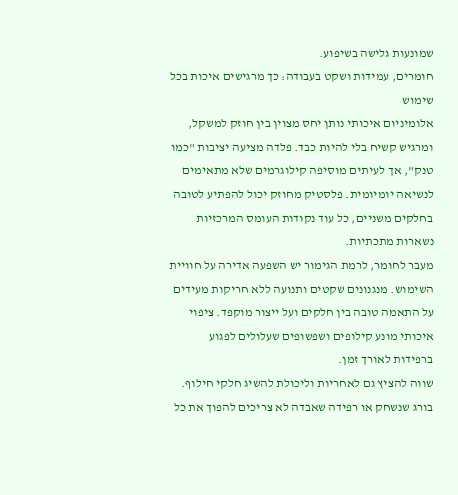שמונעות גלישה בשיפוע.
חומרים, עמידות ושקט בעבודה: כך מרגישים איכות בכל שימוש
אלומיניום איכותי נותן יחס מצוין בין חוזק למשקל, ומרגיש קשיח בלי להיות כבד. פלדה מציעה יציבות "כמו טנק", אך לעיתים מוסיפה קילוגרמים שלא מתאימים לנשיאה יומיומית. פלסטיק מחוזק יכול להפתיע לטובה בחלקים משניים, כל עוד נקודות העומס המרכזיות נשארות מתכתיות.
מעבר לחומר, לרמת הגימור יש השפעה אדירה על חוויית השימוש. מנגנונים שקטים ותנועה ללא חריקות מעידים על התאמה טובה בין חלקים ועל ייצור מוקפד. ציפוי איכותי מונע קילופים ושפשופים שעלולים לפגוע ברפידות לאורך זמן.
שווה להציץ גם לאחריות וליכולת להשיג חלקי חילוף. בורג שנשחק או רפידה שאבדה לא צריכים להפוך את כל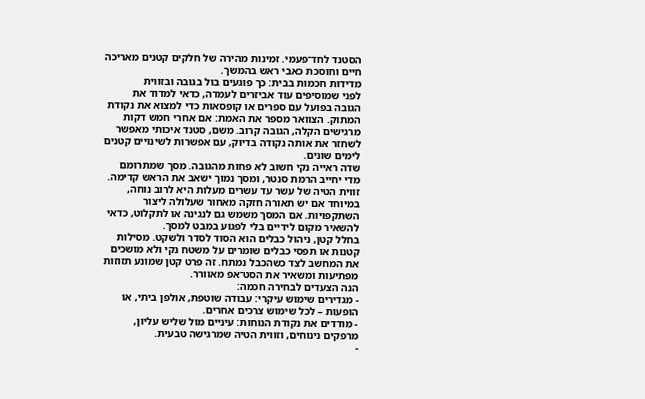הסטנד לחד־פעמי. זמינות מהירה של חלקים קטנים מאריכה חיים וחוסכת כאבי ראש בהמשך.
מדידות חכמות בבית: כך פוגעים בול בגובה ובזווית
לפני שמוסיפים עוד אביזרים לעמדה, כדאי למדוד את הגובה בפועל עם ספרים או קופסאות כדי למצוא את נקודת המתוק. הצוואר מספר את האמת: אם אחרי חמש דקות מרגישים הקלה, הגובה קרוב. משם, סטנד איכותי מאפשר לשחזר את אותה נקודה בדיוק, עם אפשרות לשינויים קטנים לימים שונים.
שדה ראייה נקי חשוב לא פחות מהגובה. מסך שמתרומם מדי יחייב הרמת סנטר, ומסך נמוך ישאב את הראש קדימה. זווית הטיה של עשר עד עשרים מעלות היא לרוב נוחה, במיוחד אם יש תאורה חזקה מאחור שעלולה ליצור השתקפויות. אם המסך משמש גם לנגינה או לתקלוט, כדאי להשאיר מקום לידיים בלי לפגוע במבט למסך.
בחלל קטן, ניהול כבלים הוא הסוד לסדר ולשקט. מסילות קטנות או תפסי כבלים שומרים על משטח נקי ולא מושכים את המחשב לצד כשהכבל נמתח. זה פרט קטן שמונע תזוזות מפתיעות ומשאיר את הסט־אפ מאוורר.
הנה הצעדים לבחירה חכמה:
- מגדירים שימוש עיקרי: עבודה שוטפת, אולפן ביתי, או הופעות – לכל שימוש צרכים אחרים.
- מודדים את נקודת הנוחות: עיניים מול שליש עליון, מרפקים נינוחים, וזווית הטיה שמרגישה טבעית.
-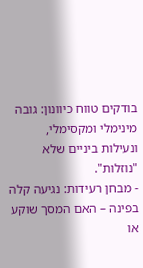בודקים טווח כיוונון: גובה מינימלי ומקסימלי, ונעילות ביניים שלא "נוזלות".
- מבחן רעידות: נגיעה קלה בפינה – האם המסך שוקע או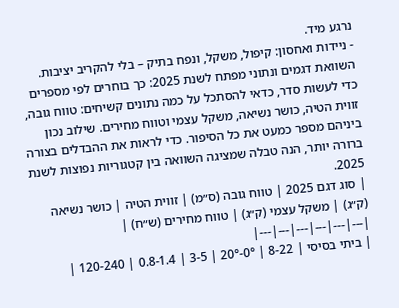נרגע מיד.
- ניידות ואחסון: קיפול, משקל, ונפח בתיק – בלי להקריב יציבות.
השוואת דגמים ונתוני מפתח לשנת 2025: כך בוחרים לפי מספרים
כדי לעשות סדר, כדאי להסתכל על כמה נתונים קשיחים: טווח גובה, זווית הטיה, כושר נשיאה, משקל עצמי וטווח מחירים. שילוב נכון ביניהם מספר כמעט את כל הסיפור. כדי לראות את ההבדלים בצורה ברורה יותר, הנה טבלה שמציגה השוואה בין קטגוריות נפוצות לשנת 2025.
| סוג דגם 2025 | טווח גובה (ס״מ) | זווית הטיה | כושר נשיאה (ק״ג) | משקל עצמי (ק״ג) | טווח מחירים (ש״ח) |
|---|---|---|---|---|---|
| ביתי בסיסי | 8-22 | 0°-20° | 3-5 | 0.8-1.4 | 120-240 |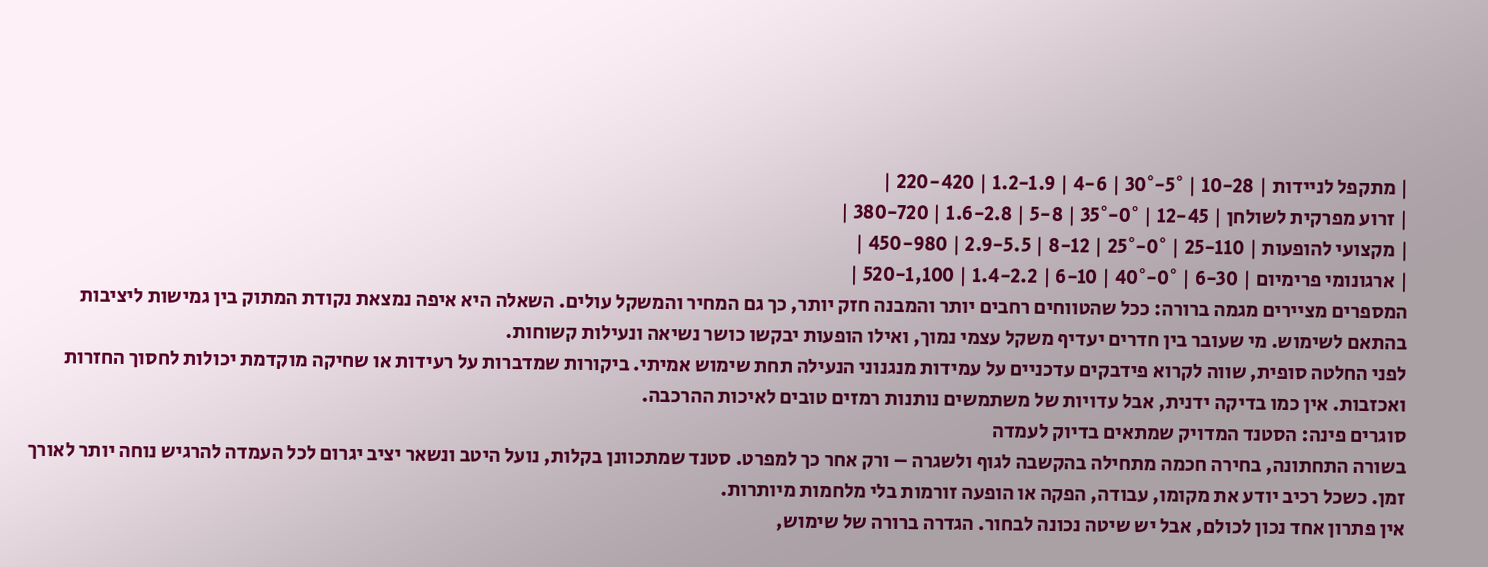| מתקפל לניידות | 10-28 | 5°-30° | 4-6 | 1.2-1.9 | 220-420 |
| זרוע מפרקית לשולחן | 12-45 | 0°-35° | 5-8 | 1.6-2.8 | 380-720 |
| מקצועי להופעות | 25-110 | 0°-25° | 8-12 | 2.9-5.5 | 450-980 |
| ארגונומי פרימיום | 6-30 | 0°-40° | 6-10 | 1.4-2.2 | 520-1,100 |
המספרים מציירים מגמה ברורה: ככל שהטווחים רחבים יותר והמבנה חזק יותר, כך גם המחיר והמשקל עולים. השאלה היא איפה נמצאת נקודת המתוק בין גמישות ליציבות בהתאם לשימוש. מי שעובר בין חדרים יעדיף משקל עצמי נמוך, ואילו הופעות יבקשו כושר נשיאה ונעילות קשוחות.
לפני החלטה סופית, שווה לקרוא פידבקים עדכניים על עמידות מנגנוני הנעילה תחת שימוש אמיתי. ביקורות שמדברות על רעידות או שחיקה מוקדמת יכולות לחסוך החזרות ואכזבות. אין כמו בדיקה ידנית, אבל עדויות של משתמשים נותנות רמזים טובים לאיכות ההרכבה.
סוגרים פינה: הסטנד המדויק שמתאים בדיוק לעמדה
בשורה התחתונה, בחירה חכמה מתחילה בהקשבה לגוף ולשגרה – ורק אחר כך למפרט. סטנד שמתכוונן בקלות, נועל היטב ונשאר יציב יגרום לכל העמדה להרגיש נוחה יותר לאורך זמן. כשכל רכיב יודע את מקומו, עבודה, הפקה או הופעה זורמות בלי מלחמות מיותרות.
אין פתרון אחד נכון לכולם, אבל יש שיטה נכונה לבחור. הגדרה ברורה של שימוש,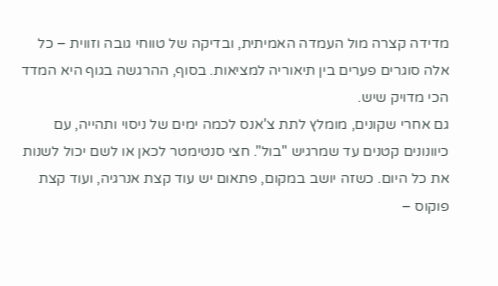מדידה קצרה מול העמדה האמיתית, ובדיקה של טווחי גובה וזווית – כל אלה סוגרים פערים בין תיאוריה למציאות. בסוף, ההרגשה בגוף היא המדד הכי מדויק שיש.
גם אחרי שקונים, מומלץ לתת צ'אנס לכמה ימים של ניסוי ותהייה, עם כיוונונים קטנים עד שמרגיש "בול". חצי סנטימטר לכאן או לשם יכול לשנות את כל היום. כשזה יושב במקום, פתאום יש עוד קצת אנרגיה, ועוד קצת פוקוס –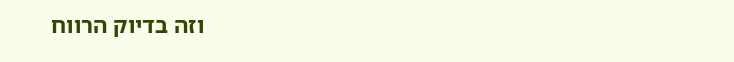וזה בדיוק הרווח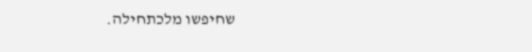שחיפשו מלכתחילה.